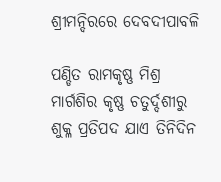ଶ୍ରୀମନ୍ଦିରରେ ଦେବଦୀପାବଳି

ପଣ୍ଡିତ ରାମକୃଷ୍ଣ ମିଶ୍ର
ମାର୍ଗଶିର କୃଷ୍ଣ ଚତୁର୍ଦ୍ଦଶୀରୁ ଶୁକ୍ଳ ପ୍ରତିପଦ ଯାଏ ତିନିଦିନ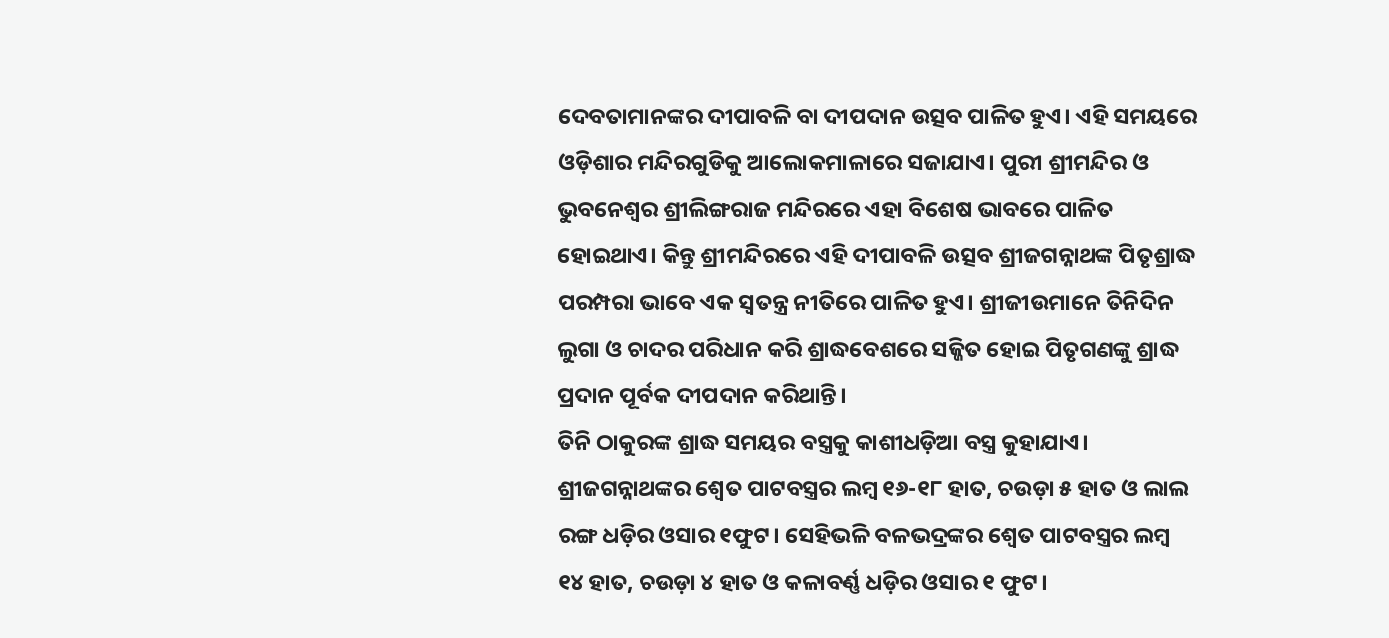ଦେବତାମାନଙ୍କର ଦୀପାବଳି ବା ଦୀପଦାନ ଉତ୍ସବ ପାଳିତ ହୁଏ। ଏହି ସମୟରେ ଓଡ଼ିଶାର ମନ୍ଦିରଗୁଡିକୁ ଆଲୋକମାଳାରେ ସଜାଯାଏ। ପୁରୀ ଶ୍ରୀମନ୍ଦିର ଓ ଭୁବନେଶ୍ୱର ଶ୍ରୀଲିଙ୍ଗରାଜ ମନ୍ଦିରରେ ଏହା ବିଶେଷ ଭାବରେ ପାଳିତ ହୋଇଥାଏ। କିନ୍ତୁ ଶ୍ରୀମନ୍ଦିରରେ ଏହି ଦୀପାବଳି ଉତ୍ସବ ଶ୍ରୀଜଗନ୍ନାଥଙ୍କ ପିତୃଶ୍ରାଦ୍ଧ ପରମ୍ପରା ଭାବେ ଏକ ସ୍ବତନ୍ତ୍ର ନୀତିରେ ପାଳିତ ହୁଏ। ଶ୍ରୀଜୀଉମାନେ ତିନିଦିନ ଲୁଗା ଓ ଚାଦର ପରିଧାନ କରି ଶ୍ରାଦ୍ଧବେଶରେ ସଜ୍ଜିତ ହୋଇ ପିତୃଗଣଙ୍କୁ ଶ୍ରାଦ୍ଧ ପ୍ରଦାନ ପୂର୍ବକ ଦୀପଦାନ କରିଥାନ୍ତି।
ତିନି ଠାକୁରଙ୍କ ଶ୍ରାଦ୍ଧ ସମୟର ବସ୍ତ୍ରକୁ କାଶୀଧଡ଼ିଆ ବସ୍ତ୍ର କୁହାଯାଏ। ଶ୍ରୀଜଗନ୍ନାଥଙ୍କର ଶ୍ୱେତ ପାଟବସ୍ତ୍ରର ଲମ୍ବ ୧୬-୧୮ ହାତ, ଚଉଡ଼ା ୫ ହାତ ଓ ଲାଲ ରଙ୍ଗ ଧଡ଼ିର ଓସାର ୧ଫୁଟ। ସେହିଭଳି ବଳଭଦ୍ରଙ୍କର ଶ୍ୱେତ ପାଟବସ୍ତ୍ରର ଲମ୍ବ ୧୪ ହାତ, ଚଉଡ଼ା ୪ ହାତ ଓ କଳାବର୍ଣ୍ଣ ଧଡ଼ିର ଓସାର ୧ ଫୁଟ।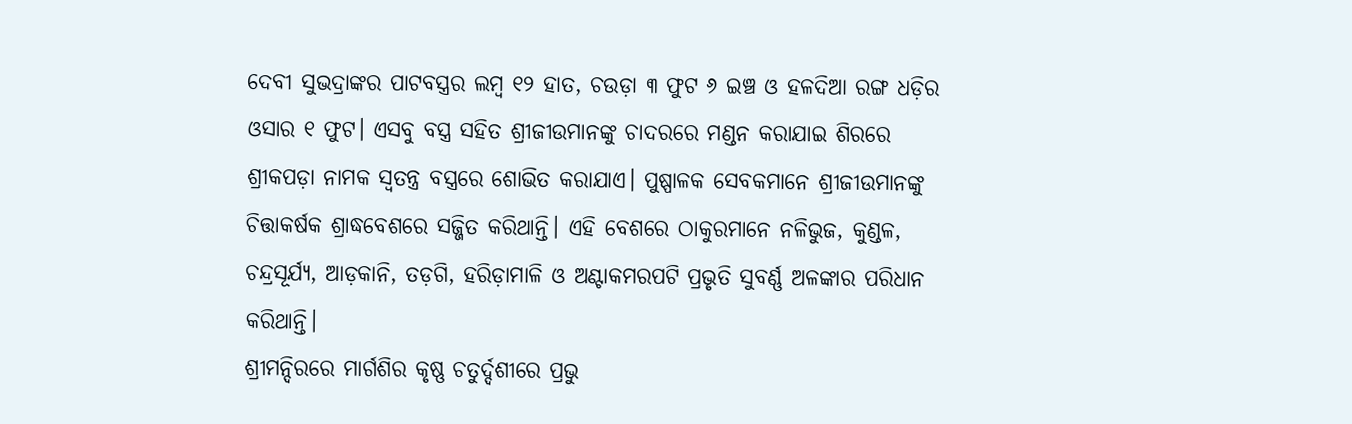ଦେବୀ ସୁଭଦ୍ରାଙ୍କର ପାଟବସ୍ତ୍ରର ଲମ୍ବ ୧୨ ହାତ, ଚଉଡ଼ା ୩ ଫୁଟ ୬ ଇଞ୍ଚ ଓ ହଳଦିଆ ରଙ୍ଗ ଧଡ଼ିର ଓସାର ୧ ଫୁଟ। ଏସବୁ ବସ୍ତ୍ର ସହିତ ଶ୍ରୀଜୀଉମାନଙ୍କୁ ଚାଦରରେ ମଣ୍ଡନ କରାଯାଇ ଶିରରେ ଶ୍ରୀକପଡ଼ା ନାମକ ସ୍ବତନ୍ତ୍ର ବସ୍ତ୍ରରେ ଶୋଭିତ କରାଯାଏ। ପୁଷ୍ପାଳକ ସେବକମାନେ ଶ୍ରୀଜୀଉମାନଙ୍କୁ ଚିତ୍ତାକର୍ଷକ ଶ୍ରାଦ୍ଧବେଶରେ ସଜ୍ଜିତ କରିଥାନ୍ତି। ଏହି ବେଶରେ ଠାକୁରମାନେ ନଳିଭୁଜ, କୁଣ୍ଡଳ, ଚନ୍ଦ୍ରସୂର୍ଯ୍ୟ, ଆଡ଼କାନି, ତଡ଼ଗି, ହରିଡ଼ାମାଳି ଓ ଅଣ୍ଟାକମରପଟି ପ୍ରଭୃତି ସୁବର୍ଣ୍ଣ ଅଳଙ୍କାର ପରିଧାନ କରିଥାନ୍ତି।
ଶ୍ରୀମନ୍ଦିରରେ ମାର୍ଗଶିର କୃଷ୍ଣ ଚତୁର୍ଦ୍ଦଶୀରେ ପ୍ରଭୁ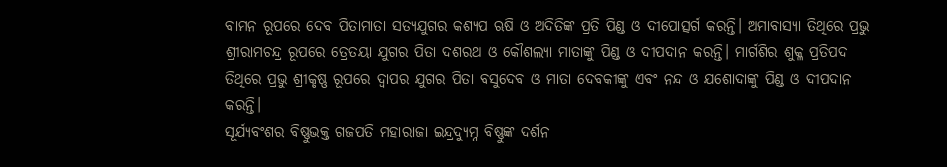ବାମନ ରୂପରେ ଦେବ ପିତାମାତା ସତ୍ୟଯୁଗର କଶ୍ୟପ ଋଷି ଓ ଅଦିତିଙ୍କ ପ୍ରତି ପିଣ୍ଡ ଓ ଦୀପୋତ୍ସର୍ଗ କରନ୍ତି। ଅମାବାସ୍ୟା ତିଥିରେ ପ୍ରଭୁ ଶ୍ରୀରାମଚନ୍ଦ୍ର ରୂପରେ ତ୍ରେତୟା ଯୁଗର ପିତା ଦଶରଥ ଓ କୌଶଲ୍ୟା ମାତାଙ୍କୁ ପିଣ୍ଡ ଓ ଦୀପଦାନ କରନ୍ତି। ମାର୍ଗଶିର ଶୁକ୍ଳ ପ୍ରତିପଦ ତିଥିରେ ପ୍ରଭୁ ଶ୍ରୀକୃଷ୍ଣ ରୂପରେ ଦ୍ୱାପର ଯୁଗର ପିତା ବସୁଦେବ ଓ ମାତା ଦେବକୀଙ୍କୁ ଏବଂ ନନ୍ଦ ଓ ଯଶୋଦାଙ୍କୁ ପିଣ୍ଡ ଓ ଦୀପଦାନ କରନ୍ତି।
ସୂର୍ଯ୍ୟବଂଶର ବିଷ୍ଣୁଭକ୍ତ ଗଜପତି ମହାରାଜା ଇନ୍ଦ୍ରଦ୍ୟୁମ୍ନ ବିଷ୍ଣୁଙ୍କ ଦର୍ଶନ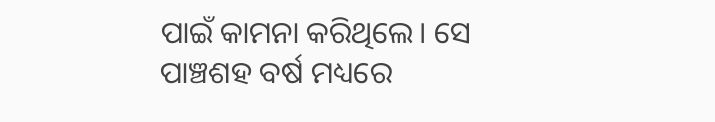ପାଇଁ କାମନା କରିଥିଲେ। ସେ ପାଞ୍ଚଶହ ବର୍ଷ ମଧ୍ୟରେ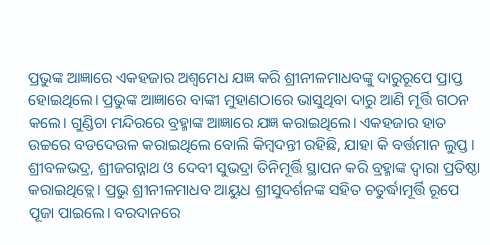ପ୍ରଭୁଙ୍କ ଆଜ୍ଞାରେ ଏକହଜାର ଅଶ୍ୱମେଧ ଯଜ୍ଞ କରି ଶ୍ରୀନୀଳମାଧବଙ୍କୁ ଦାରୁରୂପେ ପ୍ରାପ୍ତ ହୋଇଥିଲେ। ପ୍ରଭୁଙ୍କ ଆଜ୍ଞାରେ ବାଙ୍କୀ ମୁହାଣଠାରେ ଭାସୁଥିବା ଦାରୁ ଆଣି ମୂର୍ତ୍ତି ଗଠନ କଲେ। ଗୁଣ୍ଡିଚା ମନ୍ଦିରରେ ବ୍ରହ୍ମାଙ୍କ ଆଜ୍ଞାରେ ଯଜ୍ଞ କରାଇଥିଲେ। ଏକହଜାର ହାତ ଉଚ୍ଚରେ ବଡଦେଉଳ କରାଇଥିଲେ ବୋଲି କିମ୍ବଦନ୍ତୀ ରହିଛି, ଯାହା କି ବର୍ତ୍ତମାନ ଲୁପ୍ତ। ଶ୍ରୀବଳଭଦ୍ର, ଶ୍ରୀଜଗନ୍ନାଥ ଓ ଦେବୀ ସୁଭଦ୍ରା ତିନିମୂର୍ତ୍ତି ସ୍ଥାପନ କରି ବ୍ରହ୍ମାଙ୍କ ଦ୍ୱାରା ପ୍ରତିଷ୍ଠା କରାଇଥିତ୍ଲେ। ପ୍ରଭୁ ଶ୍ରୀନୀଳମାଧବ ଆୟୁଧ ଶ୍ରୀସୁଦର୍ଶନଙ୍କ ସହିତ ଚତୁର୍ଦ୍ଧାମୂର୍ତ୍ତି ରୂପେ ପୂଜା ପାଇଲେ। ବରଦାନରେ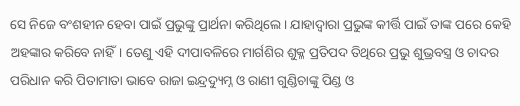ସେ ନିଜେ ବଂଶହୀନ ହେବା ପାଇଁ ପ୍ରଭୁଙ୍କୁ ପ୍ରାର୍ଥନା କରିଥିଲେ। ଯାହାଦ୍ୱାରା ପ୍ରଭୁଙ୍କ କୀର୍ତ୍ତି ପାଇଁ ତାଙ୍କ ପରେ କେହି ଅହଙ୍କାର କରିବେ ନାହିଁ। ତେଣୁ ଏହି ଦୀପାବଳିରେ ମାର୍ଗଶିର ଶୁକ୍ଳ ପ୍ରତିପଦ ତିଥିରେ ପ୍ରଭୁ ଶୁଭ୍ରବସ୍ତ୍ର ଓ ଚାଦର ପରିଧାନ କରି ପିତାମାତା ଭାବେ ରାଜା ଇନ୍ଦ୍ରଦ୍ୟୁମ୍ନ ଓ ରାଣୀ ଗୁଣ୍ଡିଚାଙ୍କୁ ପିଣ୍ଡ ଓ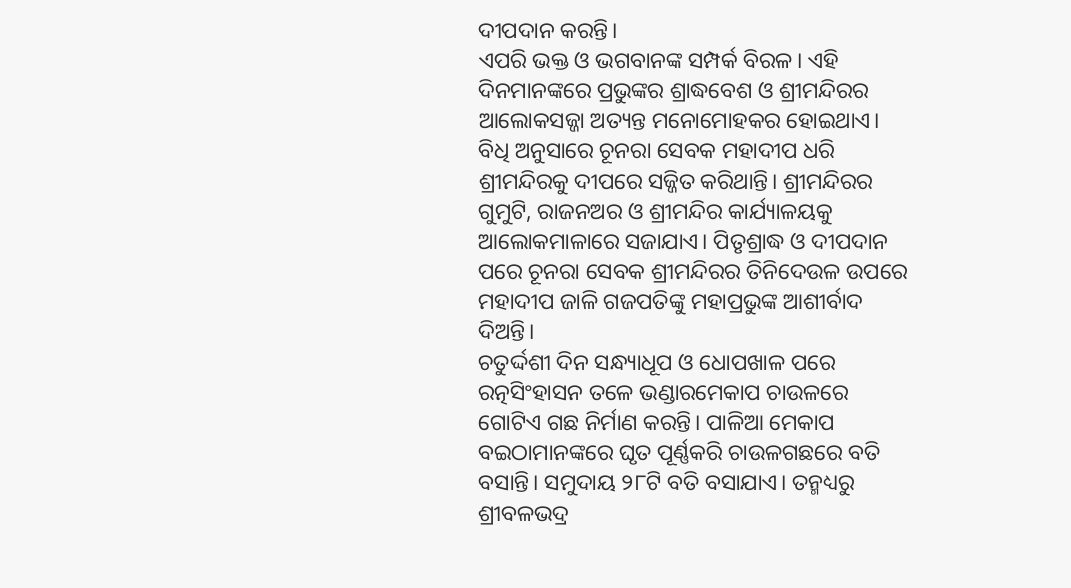ଦୀପଦାନ କରନ୍ତି।
ଏପରି ଭକ୍ତ ଓ ଭଗବାନଙ୍କ ସମ୍ପର୍କ ବିରଳ। ଏହି ଦିନମାନଙ୍କରେ ପ୍ରଭୁଙ୍କର ଶ୍ରାଦ୍ଧବେଶ ଓ ଶ୍ରୀମନ୍ଦିରର ଆଲୋକସଜ୍ଜା ଅତ୍ୟନ୍ତ ମନୋମୋହକର ହୋଇଥାଏ। ବିଧି ଅନୁସାରେ ଚୂନରା ସେବକ ମହାଦୀପ ଧରି ଶ୍ରୀମନ୍ଦିରକୁ ଦୀପରେ ସଜ୍ଜିତ କରିଥାନ୍ତି। ଶ୍ରୀମନ୍ଦିରର ଗୁମୁଟି, ରାଜନଅର ଓ ଶ୍ରୀମନ୍ଦିର କାର୍ଯ୍ୟାଳୟକୁ ଆଲୋକମାଳାରେ ସଜାଯାଏ। ପିତୃଶ୍ରାଦ୍ଧ ଓ ଦୀପଦାନ ପରେ ଚୂନରା ସେବକ ଶ୍ରୀମନ୍ଦିରର ତିନିଦେଉଳ ଉପରେ ମହାଦୀପ ଜାଳି ଗଜପତିଙ୍କୁ ମହାପ୍ରଭୁଙ୍କ ଆଶୀର୍ବାଦ ଦିଅନ୍ତି।
ଚତୁର୍ଦ୍ଦଶୀ ଦିନ ସନ୍ଧ୍ୟାଧୂପ ଓ ଧୋପଖାଳ ପରେ ରତ୍ନସିଂହାସନ ତଳେ ଭଣ୍ଡାରମେକାପ ଚାଉଳରେ ଗୋଟିଏ ଗଛ ନିର୍ମାଣ କରନ୍ତି। ପାଳିଆ ମେକାପ ବଇଠାମାନଙ୍କରେ ଘୃତ ପୂର୍ଣ୍ଣକରି ଚାଉଳଗଛରେ ବତି ବସାନ୍ତି। ସମୁଦାୟ ୨୮ଟି ବତି ବସାଯାଏ। ତନ୍ମଧ୍ୟରୁ ଶ୍ରୀବଳଭଦ୍ର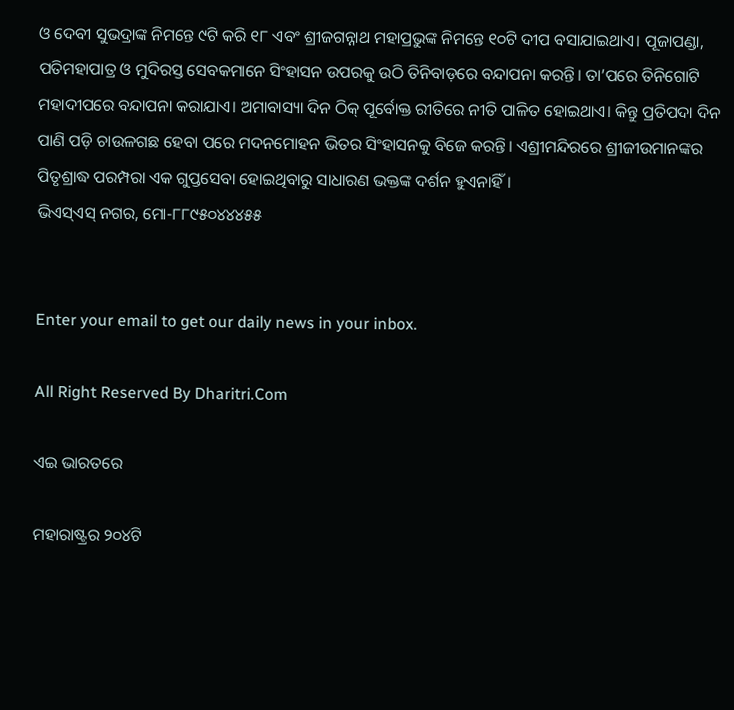ଓ ଦେବୀ ସୁଭଦ୍ରାଙ୍କ ନିମନ୍ତେ ୯ଟି କରି ୧୮ ଏବଂ ଶ୍ରୀଜଗନ୍ନାଥ ମହାପ୍ରଭୁଙ୍କ ନିମନ୍ତେ ୧୦ଟି ଦୀପ ବସାଯାଇଥାଏ। ପୂଜାପଣ୍ଡା, ପତିମହାପାତ୍ର ଓ ମୁଦିରସ୍ତ ସେବକମାନେ ସିଂହାସନ ଉପରକୁ ଉଠି ତିନିବାଡ଼ରେ ବନ୍ଦାପନା କରନ୍ତି। ତା’ପରେ ତିନିଗୋଟି ମହାଦୀପରେ ବନ୍ଦାପନା କରାଯାଏ। ଅମାବାସ୍ୟା ଦିନ ଠିକ୍‌ ପୂର୍ବୋକ୍ତ ରୀତିରେ ନୀତି ପାଳିତ ହୋଇଥାଏ। କିନ୍ତୁ ପ୍ରତିପଦା ଦିନ ପାଣି ପଡ଼ି ଚାଉଳଗଛ ହେବା ପରେ ମଦନମୋହନ ଭିତର ସିଂହାସନକୁ ବିଜେ କରନ୍ତି। ଏଶ୍ରୀମନ୍ଦିରରେ ଶ୍ରୀଜୀଉମାନଙ୍କର ପିତୃଶ୍ରାଦ୍ଧ ପରମ୍ପରା ଏକ ଗୁପ୍ତସେବା ହୋଇଥିବାରୁ ସାଧାରଣ ଭକ୍ତଙ୍କ ଦର୍ଶନ ହୁଏନାହିଁ।
ଭିଏସ୍‌ଏସ୍‌ ନଗର, ମୋ-୮୮୯୫୦୪୪୪୫୫


Enter your email to get our daily news in your inbox.

All Right Reserved By Dharitri.Com

ଏଇ ଭାରତରେ

ମହାରାଷ୍ଟ୍ରର ୨୦୪ଟି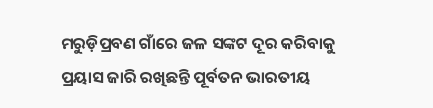ମରୁଡ଼ିପ୍ରବଣ ଗାଁରେ ଜଳ ସଙ୍କଟ ଦୂର କରିବାକୁ ପ୍ରୟାସ ଜାରି ରଖିଛନ୍ତି ପୂର୍ବତନ ଭାରତୀୟ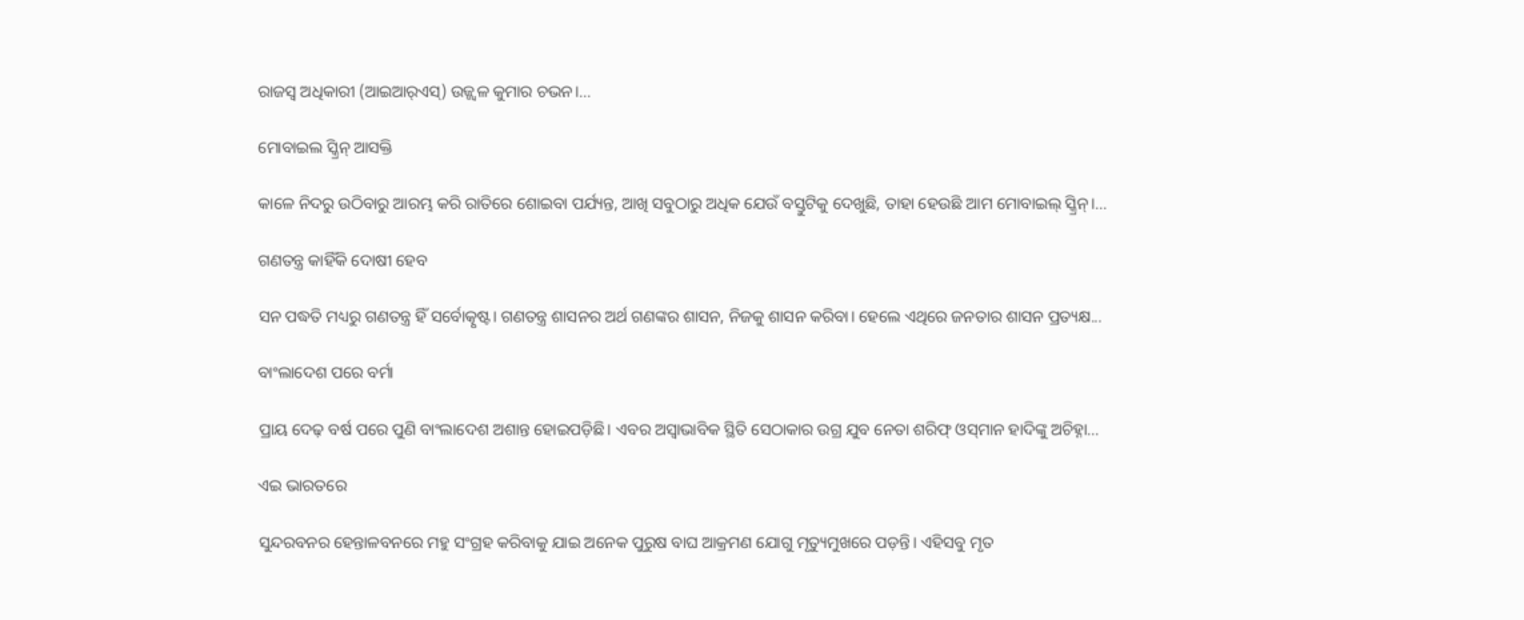ରାଜସ୍ବ ଅଧିକାରୀ (ଆଇଆର୍‌ଏସ୍‌) ଉଜ୍ଜ୍ୱଳ କୁମାର ଚଭନ।...

ମୋବାଇଲ ସ୍କ୍ରିନ୍‌ ଆସକ୍ତି

କାଳେ ନିଦରୁ ଉଠିବାରୁ ଆରମ୍ଭ କରି ରାତିରେ ଶୋଇବା ପର୍ଯ୍ୟନ୍ତ, ଆଖି ସବୁଠାରୁ ଅଧିକ ଯେଉଁ ବସ୍ତୁଟିକୁ ଦେଖୁଛି, ତାହା ହେଉଛି ଆମ ମୋବାଇଲ୍‌ ସ୍କ୍ରିନ୍‌।...

ଗଣତନ୍ତ୍ର କାହିଁକି ଦୋଷୀ ହେବ

ସନ ପଦ୍ଧତି ମଧ୍ୟରୁ ଗଣତନ୍ତ୍ର ହିଁ ସର୍ବୋତ୍କୃଷ୍ଟ। ଗଣତନ୍ତ୍ର ଶାସନର ଅର୍ଥ ଗଣଙ୍କର ଶାସନ, ନିଜକୁ ଶାସନ କରିବା। ହେଲେ ଏଥିରେ ଜନତାର ଶାସନ ପ୍ରତ୍ୟକ୍ଷ...

ବାଂଲାଦେଶ ପରେ ବର୍ମା

ପ୍ରାୟ ଦେଢ଼ ବର୍ଷ ପରେ ପୁଣି ବାଂଲାଦେଶ ଅଶାନ୍ତ ହୋଇପଡ଼ିଛି। ଏବର ଅସ୍ବାଭାବିକ ସ୍ଥିତି ସେଠାକାର ଉଗ୍ର ଯୁବ ନେତା ଶରିଫ୍‌ ଓସ୍‌ମାନ ହାଦିଙ୍କୁ ଅଚିହ୍ନା...

ଏଇ ଭାରତରେ

ସୁନ୍ଦରବନର ହେନ୍ତାଳବନରେ ମହୁ ସଂଗ୍ରହ କରିବାକୁ ଯାଇ ଅନେକ ପୁରୁଷ ବାଘ ଆକ୍ରମଣ ଯୋଗୁ ମୃତ୍ୟୁମୁଖରେ ପଡ଼ନ୍ତି। ଏହିସବୁ ମୃତ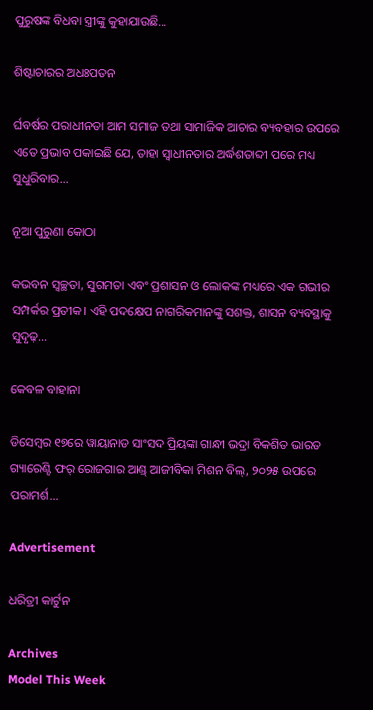ପୁରୁଷଙ୍କ ବିଧବା ସ୍ତ୍ରୀଙ୍କୁ କୁହାଯାଉଛି...

ଶିଷ୍ଟାଚାରର ଅଧଃପତନ

ର୍ଘବର୍ଷର ପରାଧୀନତା ଆମ ସମାଜ ତଥା ସାମାଜିକ ଆଚାର ବ୍ୟବହାର ଉପରେ ଏତେ ପ୍ରଭାବ ପକାଇଛି ଯେ, ତାହା ସ୍ୱାଧୀନତାର ଅର୍ଦ୍ଧଶତାବ୍ଦୀ ପରେ ମଧ୍ୟ ସୁଧୁରିବାର...

ନୂଆ ପୁରୁଣା କୋଠା

କଭବନ ସ୍ୱଚ୍ଛତା, ସୁଗମତା ଏବଂ ପ୍ରଶାସନ ଓ ଲୋକଙ୍କ ମଧ୍ୟରେ ଏକ ଗଭୀର ସମ୍ପର୍କର ପ୍ରତୀକ। ଏହି ପଦକ୍ଷେପ ନାଗରିକମାନଙ୍କୁ ସଶକ୍ତ, ଶାସନ ବ୍ୟବସ୍ଥାକୁ ସୁଦୃଢ଼...

କେବଳ ବାହାନା

ଡିସେମ୍ୱର ୧୭ରେ ୱାୟାନାଡ ସାଂସଦ ପ୍ରିୟଙ୍କା ଗାନ୍ଧୀ ଭଦ୍ରା ବିକଶିତ ଭାରତ ଗ୍ୟାରେଣ୍ଟି ଫର୍‌ ରୋଜଗାର ଆଣ୍ଡ୍‌ ଆଜୀବିକା ମିଶନ ବିଲ୍‌, ୨୦୨୫ ଉପରେ ପରାମର୍ଶ...

Advertisement

ଧରିତ୍ରୀ କାର୍ଟୁନ

Archives
Model This Week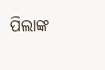ପିଲାଙ୍କ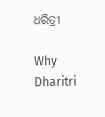ଧରିତ୍ରୀ

Why Dharitri